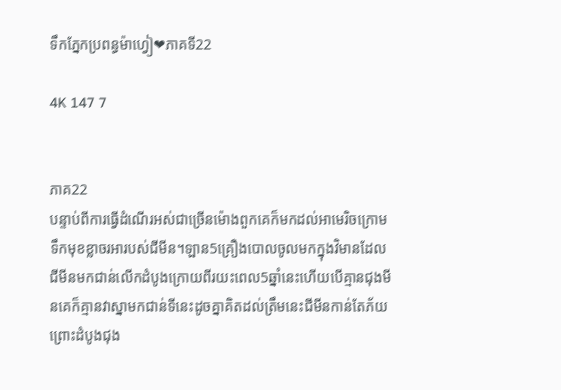ទឹកភ្នែកប្រពន្ធម៉ាហ្វៀ❤ភាគទី22

4K 147 7


ភាគ22
បន្ទាប់ពីការធ្វើដំណើរអស់ជាច្រើនម៉ោងពួកគេក៏មកដល់អាមេរិចក្រោមទឹកមុខខ្លាចរអារបស់ជីមីន។ឡាន5គ្រឿងបោលចូលមកក្នុងវិមានដែលជីមីនមកជាន់លើកដំបូងក្រោយពីរយះពេល5ឆ្នាំនេះហើយបើគ្មានជុងមីនគេក៏គ្មានវាស្នាមកជាន់ទីនេះដូចគ្នាគិតដល់ត្រឹមនេះជីមីនកាន់តែភ័យព្រោះដំបូងជុង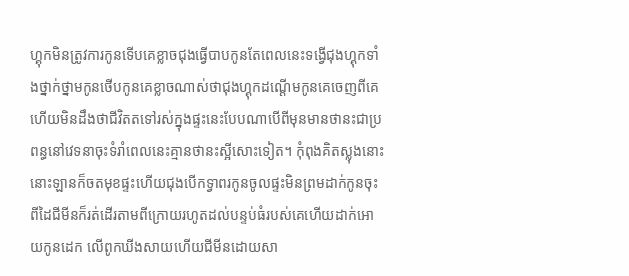ហ្គុកមិនត្រូវការកូនទើបគេខ្លាចជុងធ្វើបាបកូនតែពេលនេះទង្វើជុងហ្គុកទាំងថ្នាក់ថ្នាមកូនថើបកូនគេខ្លាចណាស់ថាជុងហ្គុកដណ្ដើមកូនគេចេញពីគេ ហើយមិនដឹងថាជីវិតតទៅរស់ក្នុងផ្ទះនេះបែបណាបើពីមុនមានថានះជាប្រពន្ធនៅវេទនាចុះទំរាំពេលនេះគ្មានថានះស្អីសោះទៀត។ កុំពុងគិតស្លុងនោះនោះឡានក៏ចតមុខផ្ទះហើយជុងបើកទ្វាពរកូនចូលផ្ទះមិនព្រមដាក់កូនចុះពីដៃជីមីនក៏រត់ដើរតាមពីក្រោយរហូតដល់បន្ទប់ធំរបស់គេហើយដាក់អោយកូនដេក លើពូកឃីងសាយហើយជីមីនដោយសា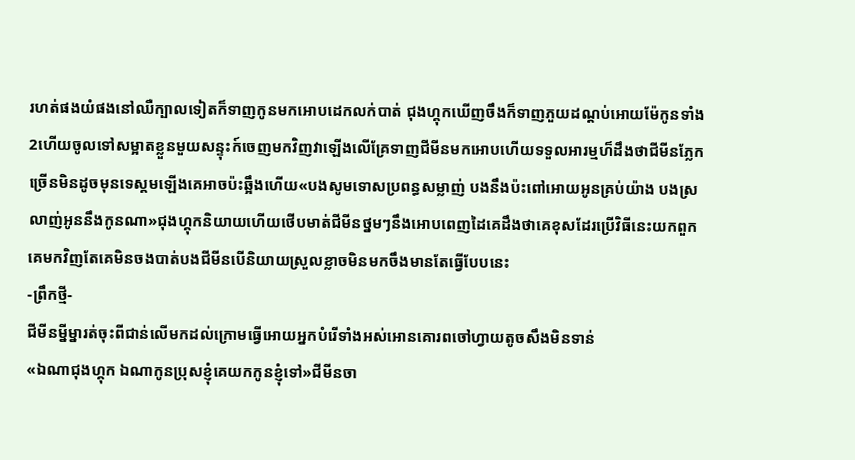រហត់ផងយំផងនៅឈឺក្បាលទៀតក៏ទាញកូនមកអោបដេកលក់បាត់ ជុងហ្គុកឃើញចឹងក៏ទាញភួយដណ្ដប់អោយម៉ែកូនទាំង2ហើយចូលទៅសម្អាតខ្លួនមួយសន្ទុះក៍ចេញមកវិញវាឡើងលើគ្រែទាញជីមីនមកអោបហើយទទួលអារម្មហ៏ដឹងថាជីមីនភ្លែកច្រើនមិនដូចមុនទេស្គមឡើងគេអាចប៉ះឆ្អឹងហើយ«បងសូមទោសប្រពន្ធសម្លាញ់ បងនឹងប៉ះពៅអោយអូនគ្រប់យ៉ាង បងស្រលាញ់អូននឹងកូនណា»ជុងហ្គុកនិយាយហើយថើបមាត់ជីមីនថ្នមៗនឹងអោបពេញដៃគេដឹងថាគេខុសដែរប្រើវិធីនេះយកពួកគេមកវិញតែគេមិនចងបាត់បងជីមីនបើនិយាយស្រួលខ្លាចមិនមកចឹងមានតែធ្វើបែបនេះ
-ព្រឹកថ្មី-
ជីមីនម្នីម្នារត់ចុះពីជាន់លើមកដល់ក្រោមធ្វើអោយអ្នកបំរើទាំងអស់អោនគោរពចៅហ្វាយតូចសឹងមិនទាន់
«ឯណាជុងហ្គុក ឯណាកូនប្រុសខ្ញុំគេយកកូនខ្ញុំទៅ»ជីមីនចា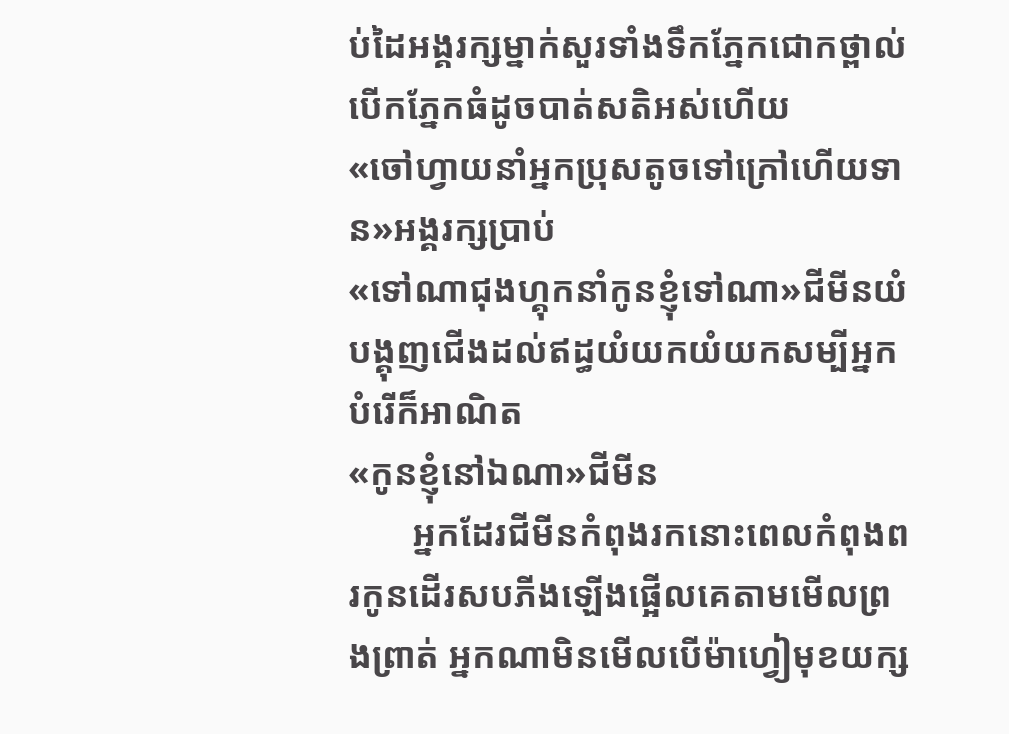ប់ដៃអង្គរក្សម្នាក់សួរទាំងទឹកភ្នែកជោកថ្ពាល់បើកភ្នែកធំដូចបាត់សតិអស់ហើយ
«ចៅហ្វាយនាំអ្នកប្រុសតូចទៅក្រៅហើយទាន»អង្គរក្សប្រាប់
«ទៅណាជុងហ្គុកនាំកូនខ្ញុំទៅណា»ជីមីនយំបង្គុញជើងដល់ឥដ្ធយំយកយំយកសម្បីអ្នកបំរើក៏អាណិត
«កូនខ្ញុំនៅឯណា»ជីមីន
       អ្នកដែរជីមីនកំពុងរកនោះពេលកំពុងពរកូនដើរសបភីងឡើងផ្អើលគេតាមមើលព្រងព្រាត់ អ្នកណាមិនមើលបើម៉ាហ្វៀមុខយក្ស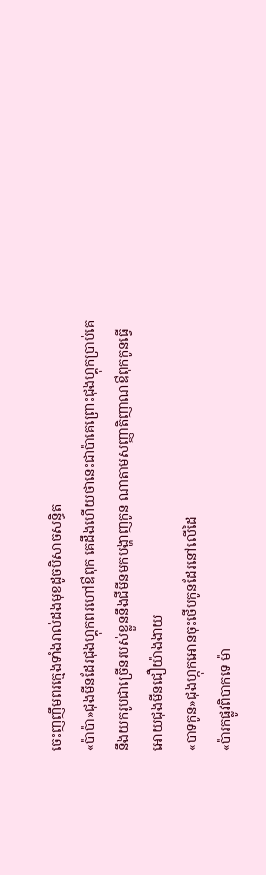ចេះញញឹមពរក្មេងទាំងរាល់ដងមុខដូចបិសាចសន្ធិត
«ប៉ាប៉ា»ជុងមីនដែរជុងហ្គុកពរហៅឳពុក គេដឹងហើយថានេះជាប៉ាគេព្រោះជុងហ្គុកប្រាប់គេនឹងយករូបជាច្រើនរបស់ខ្លួននឹងជីមីនមកបង្ហាញកូន ណាតាមសញ្ញាតិញាណឳពុកកូនធ្វើអោយជុងមីនជឿយ៉ាងងាយ
«បាទកូន»ជុងហ្កុកអោនចុះថើបកូនដែរនៅលើដៃ
«ប៉ារកផ្លូវពិបាកទេ ម៉ា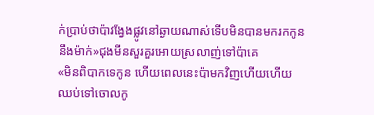ក់ប្រាប់ថាប៉ាវង្វែងផ្លូវនៅឆ្ងាយណាស់ទើបមិនបានមករកកូននឹងម៉ាក់»ជុងមីនសួរគួរអោយស្រលាញ់ទៅប៉ាគេ
«មិនពិបាកទេកូន ហើយពេលនេះប៉ាមកវិញហើយហើយឈប់ទៅចោលកូ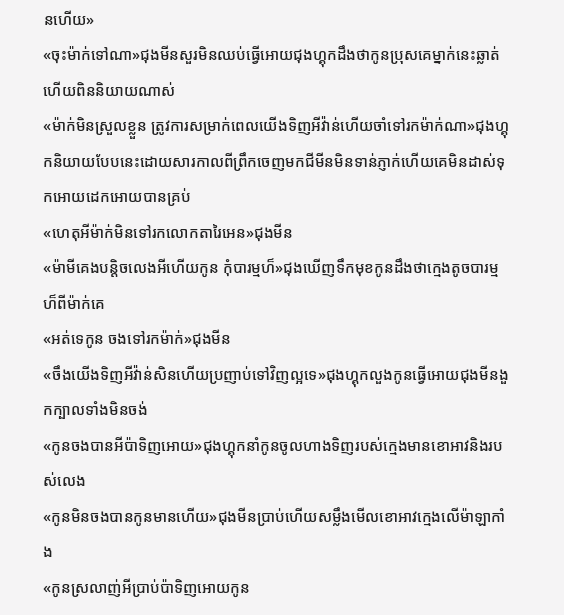នហើយ»
«ចុះម៉ាក់ទៅណា»ជុងមីនសួរមិនឈប់ធ្វើអោយជុងហ្គុកដឹងថាកូនប្រុសគេម្នាក់នេះឆ្លាត់ហើយពិននិយាយណាស់
«ម៉ាក់មិនស្រួលខ្លួន ត្រូវការសម្រាក់ពេលយើងទិញអីវ៉ាន់ហើយចាំទៅរកម៉ាក់ណា»ជុងហ្គុកនិយាយបែបនេះដោយសារកាលពីព្រឹកចេញមកជីមីនមិនទាន់ភ្ញាក់ហើយគេមិនដាស់ទុកអោយដេកអោយបានគ្រប់
«ហេតុអីម៉ាក់មិនទៅរកលោកតារៃអេន»ជុងមីន
«ម៉ាមីគេងបន្តិចលេងអីហើយកូន កុំបារម្មហ៏»ជុងឃើញទឹកមុខកូនដឹងថាក្មេងតូចបារម្មហ៏ពីម៉ាក់គេ
«អត់ទេកូន ចងទៅរកម៉ាក់»ជុងមីន
«ចឹងយើងទិញអីវ៉ាន់សិនហើយប្រញាប់ទៅវិញល្អទេ»ជុងហ្គុកលួងកូនធ្វើអោយជុងមីនងួកក្បាលទាំងមិនចង់
«កូនចងបានអីប៉ាទិញអោយ»ជុងហ្គុកនាំកូនចូលហាងទិញរបស់ក្មេងមានខោអាវនិងរបស់លេង
«កូនមិនចងបានកូនមានហើយ»ជុងមីនប្រាប់ហើយសម្លឹងមើលខោអាវក្មេងលើម៉ាឡាកាំង
«កូនស្រលាញ់អីប្រាប់ប៉ាទិញអោយកូន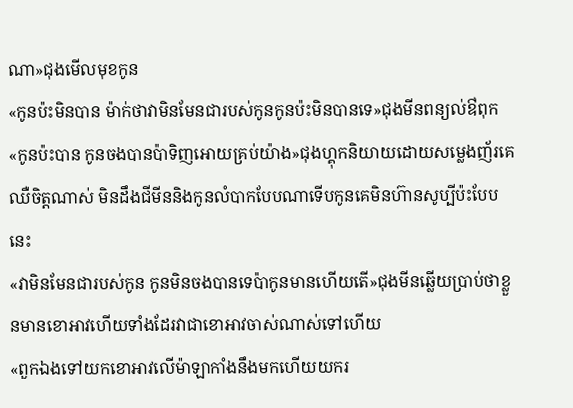ណា»ជុងមើលមុខកូន
«កូនប៉ះមិនបាន ម៉ាក់ថាវាមិនមែនជារបស់កូនកូនប៉ះមិនបានទេ»ជុងមីនពន្យល់ឳពុក
«កូនប៉ះបាន កូនចងបានប៉ាទិញអោយគ្រប់យ៉ាង»ជុងហ្គុកនិយាយដោយសម្លេងញ័រគេឈឺចិត្តណាស់ មិនដឹងជីមីននិងកូនលំបាកបែបណាទើបកូនគេមិនហ៊ានសូប្បីប៉ះបែបនេះ
«វាមិនមែនជារបស់កូន កូនមិនចងបានទេប៉ាកូនមានហើយតើ»ជុងមីនឆ្លើយប្រាប់ថាខ្លួនមានខោអាវហើយទាំងដែរវាជាខោអាវចាស់ណាស់ទៅហើយ
«ពួកឯងទៅយកខោអាវលើម៉ាឡាកាំងនឹងមកហើយយករ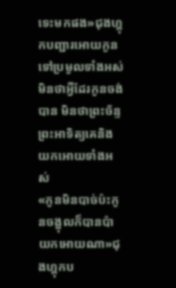ទេះមកផង»ជុងហ្គុកបញ្ជារអោយកូនទៅប្រមូលទាំងអស់មិនថាអ្វីដែរកូនចង់បាន មិនថាព្រះច័ន្ទព្រះអាទិត្យគេនិងយកអោយទាំងអស់
«កូនមិនបាច់ប៉ះកូនចង្អុលក៏បានប៉ាយកអោយណា»ជុងហ្គុកប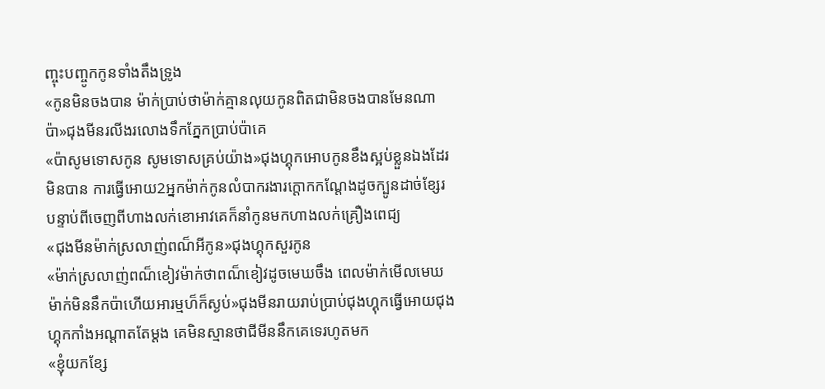ញ្ចុះបញ្ចូកកូនទាំងតឹងទ្រូង
«កូនមិនចងបាន ម៉ាក់ប្រាប់ថាម៉ាក់គ្មានលុយកូនពិតជាមិនចងបានមែនណាប៉ា»ជុងមីនរលីងរលោងទឹកភ្នែកប្រាប់ប៉ាគេ
«ប៉ាសូមទោសកូន សូមទោសគ្រប់យ៉ាង»ជុងហ្គុកអោបកូនខឹងស្អប់ខ្លួនឯងដែរមិនបាន ការធ្វើអោយ2អ្នកម៉ាក់កូនលំបាករងារក្ដោកកណ្ដែងដូចក្បូនដាច់ខ្សែរ
បន្ទាប់ពីចេញពីហាងលក់ខោអាវគេក៏នាំកូនមកហាងលក់គ្រឿងពេជ្យ
«ជុងមីនម៉ាក់ស្រលាញ់ពណ៏អីកូន»ជុងហ្គុកសួរកូន
«ម៉ាក់ស្រលាញ់ពណ៏ខៀវម៉ាក់ថាពណ៏ខៀវដូចមេឃចឹង ពេលម៉ាក់មើលមេឃម៉ាក់មិននឹកប៉ាហើយអារម្មហ៏ក៏ស្ងប់»ជុងមីនរាយរាប់ប្រាប់ជុងហ្គុកធ្វើអោយជុងហ្គុកកាំងអណ្ដាតតែម្ដង គេមិនស្មានថាជីមីននឹកគេទេរហូតមក
«ខ្ញុំយកខ្សែ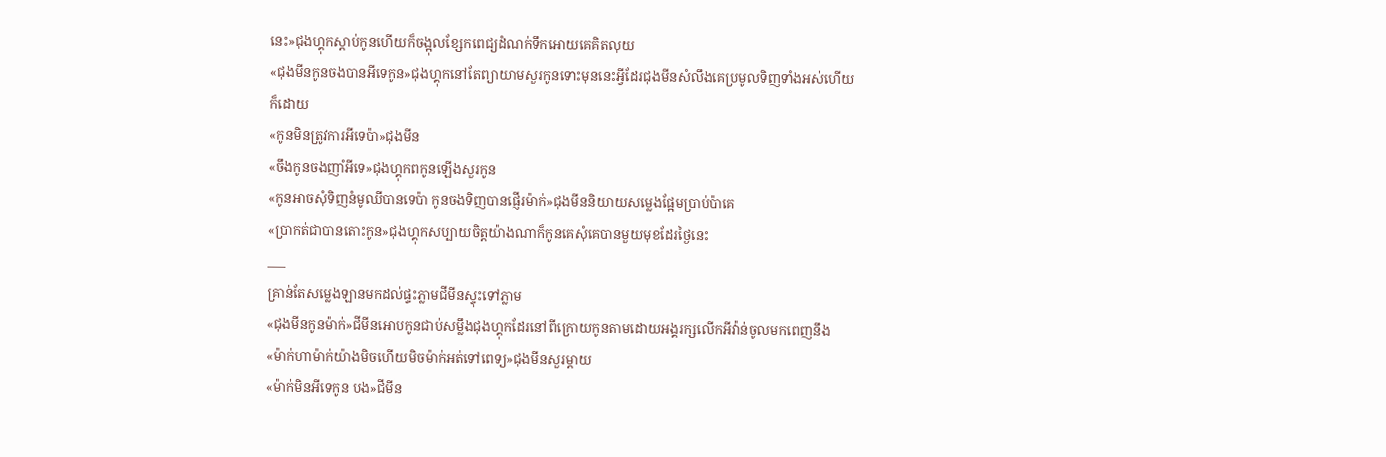នេះ»ជុងហ្គុកស្ដាប់កូនហើយក៏ចង្អុលខ្សែកពេជ្យដំណក់ទឹកអោយគេគិតលុយ
«ជុងមីនកូនចងបានអីទេកូន»ជុងហ្គុកនៅតែព្យាយាមសួរកូនទោះមុននេះអ្វីដែរជុងមីនសំលឹងគេប្រមូលទិញទាំងអស់ហើយក៏ដោយ
«កូនមិនត្រូវការអីទេប៉ា»ជុងមីន
«ចឹងកូនចងញាំអីទេ»ជុងហ្គុកពកូនឡើងសួរកូន
«កូនអាចសុំទិញនំមូឈីបានទេប៉ា កូនចងទិញបានផ្ញើរម៉ាក់»ជុងមីននិយាយសម្លេងផ្អែមប្រាប់ប៉ាគេ
«ប្រាកត់ជាបានតោះកូន»ជុងហ្គុកសប្បាយចិត្តយ៉ាងណាក៏កូនគេសុំគេបានមួយមុខដែរថ្ងៃនេះ
___
គ្រាន់តែសម្លេងឡានមកដល់ផ្ទះភ្លាមជីមីនស្ទុះទៅភ្លាម
«ជុងមីនកូនម៉ាក់»ជីមីនអោបកូនជាប់សម្លឹងជុងហ្គុកដែរនៅពីក្រោយកូនតាមដោយអង្គរក្សលើកអីវ៉ាន់ចូលមកពេញនឹង
«ម៉ាក់ហាម៉ាក់យ៉ាងមិចហើយមិចម៉ាក់អត់ទៅពេទ្យ»ជុងមីនសួរម្ដាយ
«ម៉ាក់មិនអីទេកូន បង»ជីមីន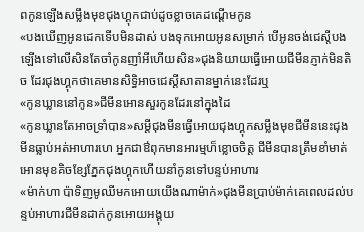ពកូនឡើងសម្លឹងមុខជុងហ្គុកជាប់ដូចខ្លាចគេដណ្ដើមកូន
«បងឃើញអូនដេកទើបមិនដាស់ បងទុកអោយអូនសម្រាក់ បើអូនចង់ជេស្ដីបងឡើងទៅលើសិនតែចាំកូនញាំអីហើយសិន»ជុងនិយាយធ្វើអោយជីមីនភ្ញាក់មិនតិច ដែរជុងហ្គុកថាគេមានសិទ្ធិអាចជេស្ដីសាតានម្នាក់នេះដែរឬ
«កូនឃ្លាននៅកូន»ជីមីនអោនសួរកូនដែរនៅក្នុងដៃ
«កូនឃ្លានតែអាចទ្រាំបាន»សម្ដីជុងមីនធ្វើអោយជុងហ្គុកសម្លឹងមុខជីមីននេះជុងមីនធ្លាប់អត់អាហារហេ អ្នកជាឳពុកមានអារម្មហ៏ខ្លោចចិត្ត ជីមីនបានត្រឹមខាំមាត់អោនមុខគិចខ្សែភ្នែកជុងហ្គុកហើយនាំកូនទៅបន្ទប់អាហារ
«ម៉ាក់ហា ប៉ាទិញមូឈីមកអោយយើងណាម៉ាក់»ជុងមីនប្រាប់ម៉ាក់គេពេលដល់បន្ទប់អាហារជីមីនដាក់កូនអោយអង្គុយ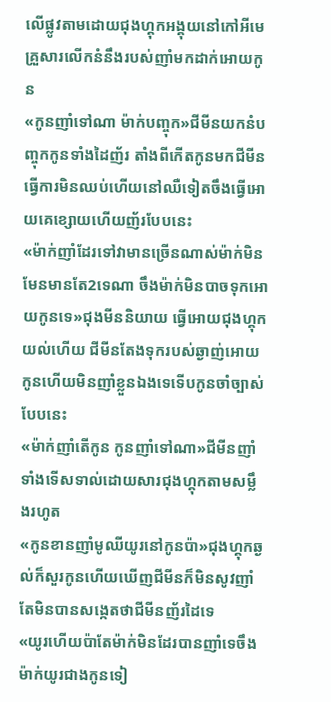លើផ្លូវតាមដោយជុងហ្គុកអង្គុយនៅកៅអីមេគ្រួសារលើកនំនឹងរបស់ញាំមកដាក់អោយកូន
«កូនញាំទៅណា ម៉ាក់បញ្ចុក»ជីមីនយកនំបញ្ចុកកូនទាំងដៃញ័រ តាំងពីកើតកូនមកជីមីនធ្វើការមិនឈប់ហើយនៅឈឺទៀតចឹងធ្វើអោយគេខ្សោយហើយញ័របែបនេះ
«ម៉ាក់ញាំដែរទៅវាមានច្រើនណាស់ម៉ាក់មិនមែនមានតែ2ទេណា ចឹងម៉ាក់មិនបាចទុកអោយកូនទេ»ជុងមីននិយាយ ធ្វើអោយជុងហ្គុកយល់ហើយ ជីមីនតែងទុករបស់ឆ្ងាញ់អោយកូនហើយមិនញាំខ្លួនឯងទេទើបកូនចាំច្បាស់បែបនេះ
«ម៉ាក់ញាំតើកូន កូនញាំទៅណា»ជីមីនញាំទាំងទើសទាល់ដោយសារជុងហ្គុកតាមសម្លឹងរហូត
«កូនខានញាំមូឈីយូរនៅកូនប៉ា»ជុងហ្គុកឆ្ងល់ក៏សួរកូនហើយឃើញជីមីនក៏មិនសូវញាំតែមិនបានសង្កេតថាជីមីនញ័រដៃទេ
«យូរហើយប៉ាតែម៉ាក់មិនដែរបានញាំទេចឹងម៉ាក់យូរជាងកូនទៀ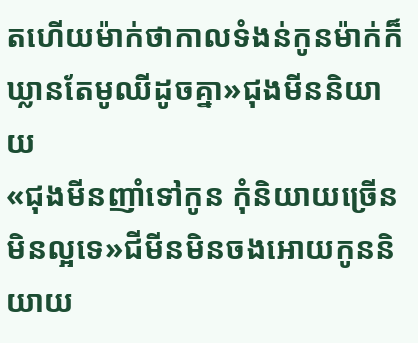តហើយម៉ាក់ថាកាលទំងន់កូនម៉ាក់ក៏ឃ្លានតែមូឈីដូចគ្នា»ជុងមីននិយាយ
«ជុងមីនញាំទៅកូន កុំនិយាយច្រើនមិនល្អទេ»ជីមីនមិនចងអោយកូននិយាយ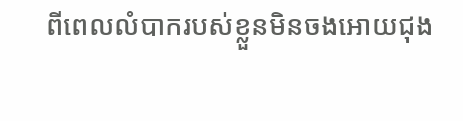ពីពេលលំបាករបស់ខ្លួនមិនចងអោយជុង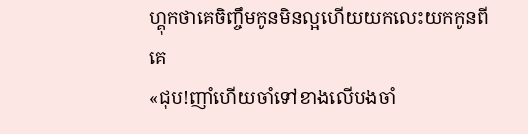ហ្គុកថាគេចិញ្ចឹមកូនមិនល្អហើយយកលេះយកកូនពីគេ
«ជុប!ញាំហើយចាំទៅខាងលើបងចាំ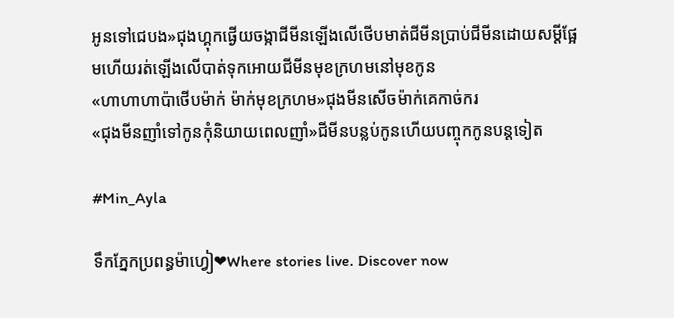អូនទៅជេបង»ជុងហ្គុកផ្ងើយចង្កាជីមីនឡើងលើថើបមាត់ជីមីនប្រាប់ជីមីនដោយសម្ដីផ្អែមហើយរត់ឡើងលើបាត់ទុកអោយជីមីនមុខក្រហមនៅមុខកូន
«ហាហាហាប៉ាថើបម៉ាក់ ម៉ាក់មុខក្រហម»ជុងមីនសើចម៉ាក់គេកាច់ករ
«ជុងមីនញាំទៅកូនកុំនិយាយពេលញាំ»ជីមីនបន្លប់កូនហើយបញ្ចុកកូនបន្តទៀត

#Min_Ayla

ទឹកភ្នែកប្រពន្ធម៉ាហ្វៀ❤Where stories live. Discover now